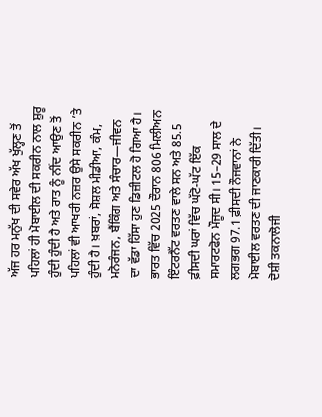ਅੱਜ ਹਰ ਮਨੁੱਖ ਦੀ ਸਵੇਰ ਅੱਖ ਖੁੱਲ੍ਹਣ ਤੋਂ ਪਹਿਲਾਂ ਹੀ ਮੋਬਾਈਲ ਦੀ ਸਕਰੀਨ ਨਾਲ ਸ਼ੁਰੂ ਹੁੰਦੀ ਹੁੰਦੀ ਹੈ ਅਤੇ ਰਾਤ ਨੂੰ ਨੀਂਦ ਆਉਣ ਤੋਂ ਪਹਿਲਾਂ ਵੀ ਆਖਰੀ ਨਜ਼ਰ ਉਸੇ ਸਕਰੀਨ ’ਤੇ ਹੁੰਦੀ ਹੈ। ਖ਼ਬਰਾਂ, ਸੋਸ਼ਲ ਮੀਡੀਆ, ਕੰਮ, ਮਨੋਰੰਜਨ, ਬੈਂਕਿੰਗ ਅਤੇ ਸੰਚਾਰ—ਜੀਵਨ ਦਾ ਵੱਡਾ ਹਿੱਸਾ ਹੁਣ ਡਿਜ਼ੀਟਲ ਹੋ ਗਿਆ ਹੈ। ਭਾਰਤ ਵਿੱਚ 2025 ਦੌਰਾਨ 806 ਮਿਲੀਅਨ ਇੰਟਰਨੈੱਟ ਵਰਤਣ ਵਾਲੇ ਸਨ ਅਤੇ 85.5 ਫ਼ੀਸਦੀ ਘਰਾਂ ਵਿੱਚ ਘੱਟੋ-ਘੱਟ ਇੱਕ ਸਮਾਰਟਫੋਨ ਮੌਜੂਦ ਸੀ। 15–29 ਸਾਲ ਦੇ ਲਗਭਗ 97.1 ਫ਼ੀਸਦੀ ਨੌਜਵਾਨਾਂ ਨੇ ਮੋਬਾਈਲ ਵਰਤਣ ਦੀ ਜਾਣਕਾਰੀ ਦਿੱਤੀ।
ਦੋਸ਼ੀ ਤਕਨਾਲੋਜੀ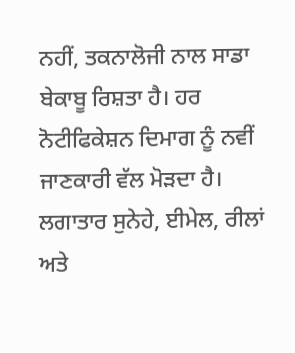ਨਹੀਂ, ਤਕਨਾਲੋਜੀ ਨਾਲ ਸਾਡਾ ਬੇਕਾਬੂ ਰਿਸ਼ਤਾ ਹੈ। ਹਰ ਨੋਟੀਫਿਕੇਸ਼ਨ ਦਿਮਾਗ ਨੂੰ ਨਵੀਂ ਜਾਣਕਾਰੀ ਵੱਲ ਮੋੜਦਾ ਹੈ। ਲਗਾਤਾਰ ਸੁਨੇਹੇ, ਈਮੇਲ, ਰੀਲਾਂ ਅਤੇ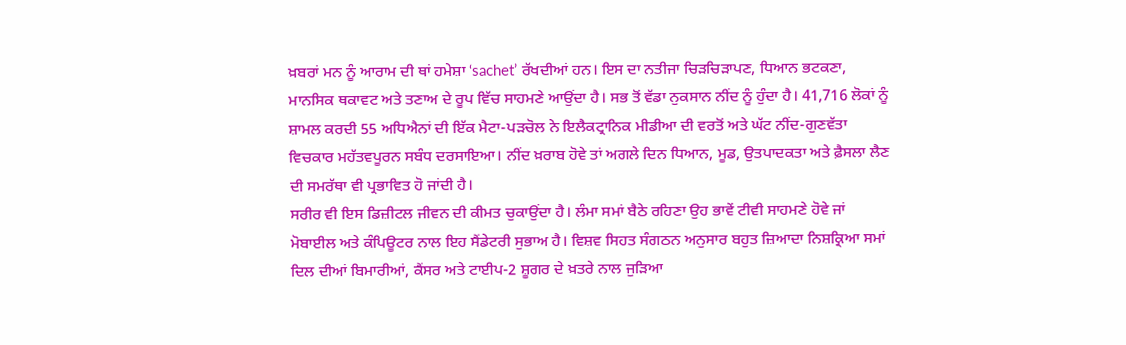ਖ਼ਬਰਾਂ ਮਨ ਨੂੰ ਆਰਾਮ ਦੀ ਥਾਂ ਹਮੇਸ਼ਾ ‘sachet’ ਰੱਖਦੀਆਂ ਹਨ। ਇਸ ਦਾ ਨਤੀਜਾ ਚਿੜਚਿੜਾਪਣ, ਧਿਆਨ ਭਟਕਣਾ, ਮਾਨਸਿਕ ਥਕਾਵਟ ਅਤੇ ਤਣਾਅ ਦੇ ਰੂਪ ਵਿੱਚ ਸਾਹਮਣੇ ਆਉਂਦਾ ਹੈ। ਸਭ ਤੋਂ ਵੱਡਾ ਨੁਕਸਾਨ ਨੀਂਦ ਨੂੰ ਹੁੰਦਾ ਹੈ। 41,716 ਲੋਕਾਂ ਨੂੰ ਸ਼ਾਮਲ ਕਰਦੀ 55 ਅਧਿਐਨਾਂ ਦੀ ਇੱਕ ਮੈਟਾ-ਪੜਚੋਲ ਨੇ ਇਲੈਕਟ੍ਰਾਨਿਕ ਮੀਡੀਆ ਦੀ ਵਰਤੋਂ ਅਤੇ ਘੱਟ ਨੀਂਦ-ਗੁਣਵੱਤਾ ਵਿਚਕਾਰ ਮਹੱਤਵਪੂਰਨ ਸਬੰਧ ਦਰਸਾਇਆ। ਨੀਂਦ ਖ਼ਰਾਬ ਹੋਵੇ ਤਾਂ ਅਗਲੇ ਦਿਨ ਧਿਆਨ, ਮੂਡ, ਉਤਪਾਦਕਤਾ ਅਤੇ ਫ਼ੈਸਲਾ ਲੈਣ ਦੀ ਸਮਰੱਥਾ ਵੀ ਪ੍ਰਭਾਵਿਤ ਹੋ ਜਾਂਦੀ ਹੈ।
ਸਰੀਰ ਵੀ ਇਸ ਡਿਜ਼ੀਟਲ ਜੀਵਨ ਦੀ ਕੀਮਤ ਚੁਕਾਉਂਦਾ ਹੈ। ਲੰਮਾ ਸਮਾਂ ਬੈਠੇ ਰਹਿਣਾ ਉਹ ਭਾਵੇਂ ਟੀਵੀ ਸਾਹਮਣੇ ਹੋਵੇ ਜਾਂ ਮੋਬਾਈਲ ਅਤੇ ਕੰਪਿਊਟਰ ਨਾਲ ਇਹ ਸੈਂਡੇਟਰੀ ਸੁਭਾਅ ਹੈ। ਵਿਸ਼ਵ ਸਿਹਤ ਸੰਗਠਨ ਅਨੁਸਾਰ ਬਹੁਤ ਜ਼ਿਆਦਾ ਨਿਸ਼ਕ੍ਰਿਆ ਸਮਾਂ ਦਿਲ ਦੀਆਂ ਬਿਮਾਰੀਆਂ, ਕੈਂਸਰ ਅਤੇ ਟਾਈਪ-2 ਸ਼ੂਗਰ ਦੇ ਖ਼ਤਰੇ ਨਾਲ ਜੁੜਿਆ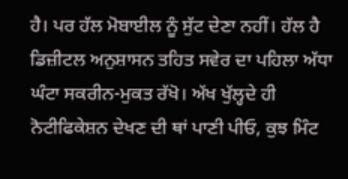ਹੈ। ਪਰ ਹੱਲ ਮੋਬਾਈਲ ਨੂੰ ਸੁੱਟ ਦੇਣਾ ਨਹੀਂ। ਹੱਲ ਹੈ ਡਿਜ਼ੀਟਲ ਅਨੁਸ਼ਾਸਨ ਤਹਿਤ ਸਵੇਰ ਦਾ ਪਹਿਲਾ ਅੱਧਾ ਘੰਟਾ ਸਕਰੀਨ-ਮੁਕਤ ਰੱਖੋ। ਅੱਖ ਖੁੱਲ੍ਹਦੇ ਹੀ ਨੋਟੀਫਿਕੇਸ਼ਨ ਦੇਖਣ ਦੀ ਥਾਂ ਪਾਣੀ ਪੀਓ, ਕੁਝ ਮਿੰਟ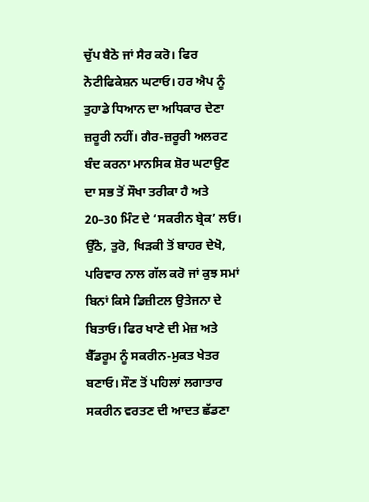ਚੁੱਪ ਬੈਠੋ ਜਾਂ ਸੈਰ ਕਰੋ। ਫਿਰ ਨੋਟੀਫਿਕੇਸ਼ਨ ਘਟਾਓ। ਹਰ ਐਪ ਨੂੰ ਤੁਹਾਡੇ ਧਿਆਨ ਦਾ ਅਧਿਕਾਰ ਦੇਣਾ ਜ਼ਰੂਰੀ ਨਹੀਂ। ਗੈਰ-ਜ਼ਰੂਰੀ ਅਲਰਟ ਬੰਦ ਕਰਨਾ ਮਾਨਸਿਕ ਸ਼ੋਰ ਘਟਾਉਣ ਦਾ ਸਭ ਤੋਂ ਸੌਖਾ ਤਰੀਕਾ ਹੈ ਅਤੇ 20–30 ਮਿੰਟ ਦੇ ‘ਸਕਰੀਨ ਬ੍ਰੇਕ’ ਲਓ। ਉੱਠੋ, ਤੁਰੋ, ਖਿੜਕੀ ਤੋਂ ਬਾਹਰ ਦੇਖੋ, ਪਰਿਵਾਰ ਨਾਲ ਗੱਲ ਕਰੋ ਜਾਂ ਕੁਝ ਸਮਾਂ ਬਿਨਾਂ ਕਿਸੇ ਡਿਜ਼ੀਟਲ ਉਤੇਜਨਾ ਦੇ ਬਿਤਾਓ। ਫਿਰ ਖਾਣੇ ਦੀ ਮੇਜ਼ ਅਤੇ ਬੈੱਡਰੂਮ ਨੂੰ ਸਕਰੀਨ-ਮੁਕਤ ਖੇਤਰ ਬਣਾਓ। ਸੌਣ ਤੋਂ ਪਹਿਲਾਂ ਲਗਾਤਾਰ ਸਕਰੀਨ ਵਰਤਣ ਦੀ ਆਦਤ ਛੱਡਣਾ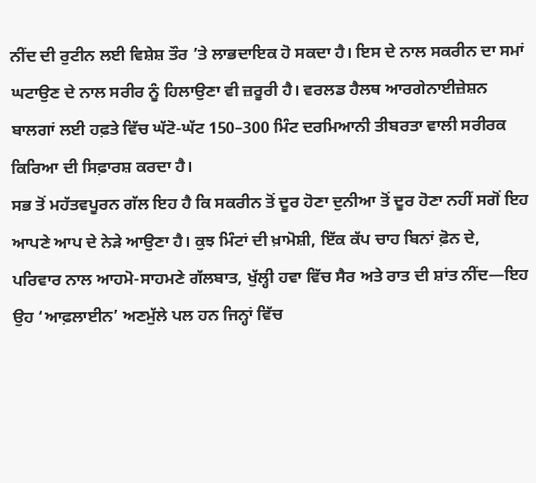ਨੀਂਦ ਦੀ ਰੁਟੀਨ ਲਈ ਵਿਸ਼ੇਸ਼ ਤੌਰ ’ਤੇ ਲਾਭਦਾਇਕ ਹੋ ਸਕਦਾ ਹੈ। ਇਸ ਦੇ ਨਾਲ ਸਕਰੀਨ ਦਾ ਸਮਾਂ ਘਟਾਉਣ ਦੇ ਨਾਲ ਸਰੀਰ ਨੂੰ ਹਿਲਾਉਣਾ ਵੀ ਜ਼ਰੂਰੀ ਹੈ। ਵਰਲਡ ਹੈਲਥ ਆਰਗੇਨਾਈਜ਼ੇਸ਼ਨ ਬਾਲਗਾਂ ਲਈ ਹਫ਼ਤੇ ਵਿੱਚ ਘੱਟੋ-ਘੱਟ 150–300 ਮਿੰਟ ਦਰਮਿਆਨੀ ਤੀਬਰਤਾ ਵਾਲੀ ਸਰੀਰਕ ਕਿਰਿਆ ਦੀ ਸਿਫ਼ਾਰਸ਼ ਕਰਦਾ ਹੈ।
ਸਭ ਤੋਂ ਮਹੱਤਵਪੂਰਨ ਗੱਲ ਇਹ ਹੈ ਕਿ ਸਕਰੀਨ ਤੋਂ ਦੂਰ ਹੋਣਾ ਦੁਨੀਆ ਤੋਂ ਦੂਰ ਹੋਣਾ ਨਹੀਂ ਸਗੋਂ ਇਹ ਆਪਣੇ ਆਪ ਦੇ ਨੇੜੇ ਆਉਣਾ ਹੈ। ਕੁਝ ਮਿੰਟਾਂ ਦੀ ਖ਼ਾਮੋਸ਼ੀ, ਇੱਕ ਕੱਪ ਚਾਹ ਬਿਨਾਂ ਫ਼ੋਨ ਦੇ, ਪਰਿਵਾਰ ਨਾਲ ਆਹਮੋ-ਸਾਹਮਣੇ ਗੱਲਬਾਤ, ਖੁੱਲ੍ਹੀ ਹਵਾ ਵਿੱਚ ਸੈਰ ਅਤੇ ਰਾਤ ਦੀ ਸ਼ਾਂਤ ਨੀਂਦ—ਇਹ ਉਹ ‘ਆਫ਼ਲਾਈਨ’ ਅਣਮੁੱਲੇ ਪਲ ਹਨ ਜਿਨ੍ਹਾਂ ਵਿੱਚ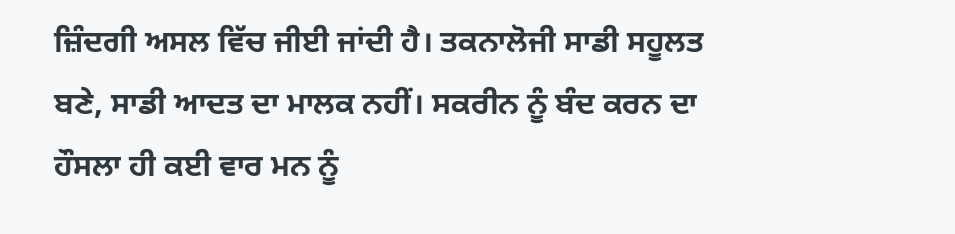ਜ਼ਿੰਦਗੀ ਅਸਲ ਵਿੱਚ ਜੀਈ ਜਾਂਦੀ ਹੈ। ਤਕਨਾਲੋਜੀ ਸਾਡੀ ਸਹੂਲਤ ਬਣੇ, ਸਾਡੀ ਆਦਤ ਦਾ ਮਾਲਕ ਨਹੀਂ। ਸਕਰੀਨ ਨੂੰ ਬੰਦ ਕਰਨ ਦਾ ਹੌਸਲਾ ਹੀ ਕਈ ਵਾਰ ਮਨ ਨੂੰ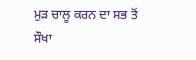ਮੁੜ ਚਾਲੂ ਕਰਨ ਦਾ ਸਭ ਤੋਂ ਸੌਖਾ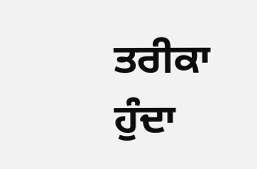ਤਰੀਕਾ ਹੁੰਦਾ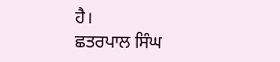ਹੈ।
ਛਤਰਪਾਲ ਸਿੰਘ